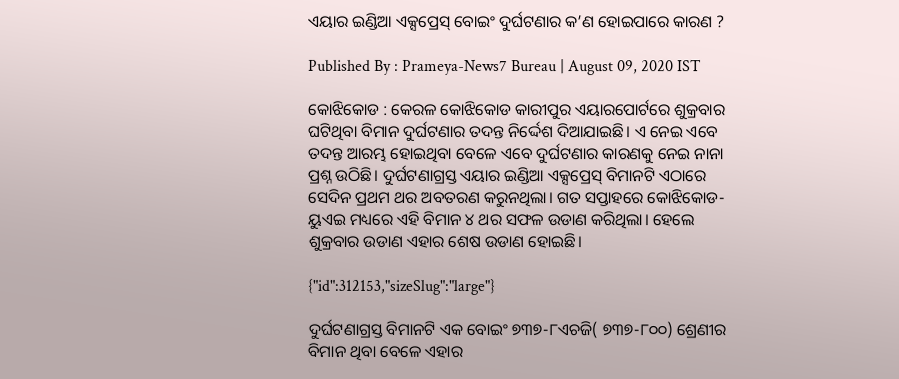ଏୟାର ଇଣ୍ଡିଆ ଏକ୍ସପ୍ରେସ୍ ବୋଇଂ ଦୁର୍ଘଟଣାର କ’ଣ ହୋଇପାରେ କାରଣ ?

Published By : Prameya-News7 Bureau | August 09, 2020 IST

କୋଝିକୋଡ : କେରଳ କୋଝିକୋଡ କାରୀପୁର ଏୟାରପୋର୍ଟରେ ଶୁକ୍ରବାର ଘଟିଥିବା ବିମାନ ଦୁର୍ଘଟଣାର ତଦନ୍ତ ନିର୍ଦ୍ଦେଶ ଦିଆଯାଇଛି। ଏ ନେଇ ଏବେ ତଦନ୍ତ ଆରମ୍ଭ ହୋଇଥିବା ବେଳେ ଏବେ ଦୁର୍ଘଟଣାର କାରଣକୁ ନେଇ ନାନା ପ୍ରଶ୍ନ ଉଠିଛି। ଦୁର୍ଘଟଣାଗ୍ରସ୍ତ ଏୟାର ଇଣ୍ଡିଆ ଏକ୍ସପ୍ରେସ୍‌ ବିମାନଟି ଏଠାରେ ସେଦିନ ପ୍ରଥମ ଥର ଅବତରଣ କରୁନଥିଲା। ଗତ ସପ୍ତାହରେ କୋଝିକୋଡ-ୟୁଏଇ ମଧ୍ୟରେ ଏହି ବିମାନ ୪ ଥର ସଫଳ ଉଡାଣ କରିଥିଲା। ହେଲେ ଶୁକ୍ରବାର ଉଡାଣ ଏହାର ଶେଷ ଉଡାଣ ହୋଇଛି।

{"id":312153,"sizeSlug":"large"}

ଦୁର୍ଘଟଣାଗ୍ରସ୍ତ ବିମାନଟି ଏକ ବୋଇଂ ୭୩୭-୮ଏଚଜି( ୭୩୭-୮୦୦) ଶ୍ରେଣୀର ବିମାନ ଥିବା ବେଳେ ଏହାର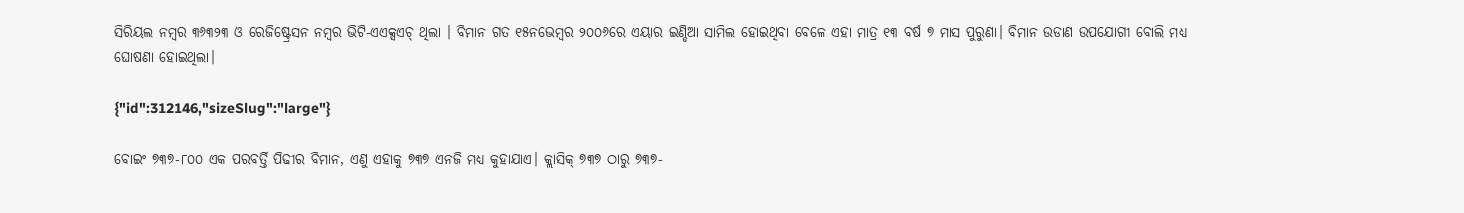ସିରିୟଲ ନମ୍ବର ୩୬୩୨୩ ଓ ରେଜିଷ୍ଟ୍ରେସନ ନମ୍ବର ଭିଟି-ଏଏକ୍ସଏଚ୍‌ ଥିଲା । ବିମାନ ଗତ ୧୫ନଭେମ୍ବର ୨୦୦୬ରେ ଏୟାର ଇଣ୍ଡିଆ ସାମିଲ ହୋଇଥିବା ବେଳେ ଏହା ମାତ୍ର ୧୩ ବର୍ଷ ୭ ମାସ ପୁରୁଣା। ବିମାନ ଉଡାଣ ଉପଯୋଗୀ ବୋଲି ମଧ୍ୟ ଘୋଷଣା ହୋଇଥିଲା।

{"id":312146,"sizeSlug":"large"}

ବୋଇଂ ୭୩୭-୮୦୦ ଏକ ପରବର୍ତ୍ତି ପିଢୀର ବିମାନ, ଏଣୁ ଏହାକୁ ୭୩୭ ଏନଜି ମଧ୍ୟ କୁହାଯାଏ। କ୍ଲାସିକ୍ ୭୩୭ ଠାରୁ ୭୩୭-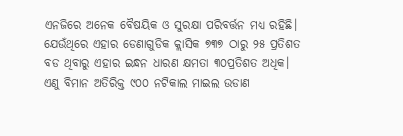ଏନଜିରେ ଅନେକ ବୈଷୟିକ ଓ ସୁରକ୍ଷା ପରିବର୍ତ୍ତନ ମଧ୍ୟ ରହିଛି। ଯେଉଁଥିରେ ଏହାର ଡେଣାଗୁଡିକ କ୍ଲାସିକ ୭୩୭ ଠାରୁ ୨୫ ପ୍ରତିଶତ ବଡ ଥିବାରୁ ଏହାର ଇନ୍ଧନ ଧାରଣ କ୍ଷମତା ୩୦ପ୍ରତିଶତ ଅଧିକ। ଏଣୁ ବିମାନ ଅତିରିକ୍ତ ୯୦୦ ନଟିକାଲ ମାଇଲ ଉଡାଣ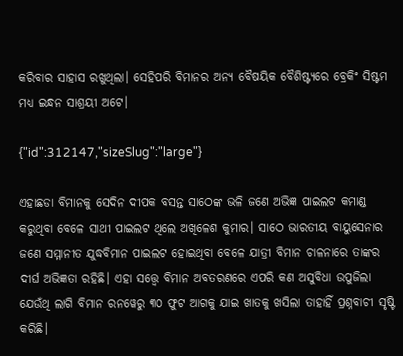କରିବାର ସାହାସ ରଖୁଥିଲା। ସେହିପରି ବିମାନର ଅନ୍ୟ ବୈଷୟିକ ବୈଶିଷ୍ଟ୍ୟରେ ବ୍ରେକିଂ ସିଷ୍ଟମ ମଧ୍ୟ ଇନ୍ଧନ ସାଶ୍ରୟୀ ଅଟେ।

{"id":312147,"sizeSlug":"large"}

ଏହାଛଡା ବିମାନକୁ ସେଦିନ ଦୀପକ ବସନ୍ତ ସାଠେଙ୍କ ଭଳି ଜଣେ ଅଭିଜ୍ଞ ପାଇଲଟ କମାଣ୍ଡ କରୁଥିବା ବେଳେ ସାଥୀ ପାଇଲଟ ଥିଲେ ଅଖିଳେଶ କୁମାର। ସାଠେ ଭାରତୀୟ ବାୟୁସେନାର ଜଣେ ସମ୍ମାନୀତ ଯୁଦ୍ଧବିମାନ ପାଇଲଟ ହୋଇଥିବା ବେଳେ ଯାତ୍ରୀ ବିମାନ ଚାଳନାରେ ତାଙ୍କର ଦୀର୍ଘ ଅଭିଜ୍ଞତା ରହିଛି। ଏହା ସତ୍ତ୍ୱେ ବିମାନ ଅବତରଣରେ ଏପରି କଣ ଅସୁବିଧା ଉପୁଜିଲା ଯେଉଁଥି ଲାଗି ବିମାନ ରନୱେରୁ ୩୦ ଫୁଟ ଆଗକୁ ଯାଇ ଖାତକୁ ଖସିଲା ତାହାହିଁ ପ୍ରଶ୍ନବାଚୀ ସୃଷ୍ଟି କରିଛି।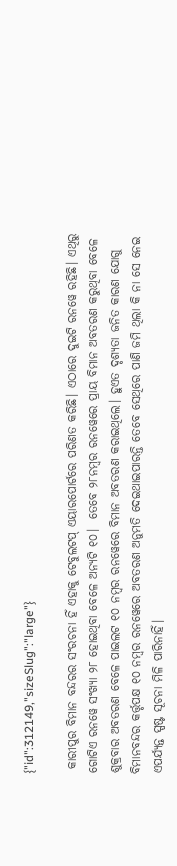{"id":312149,"sizeSlug":"large"}

 କାରୀପୁର ବିମାନ ବନ୍ଦରର ସଂରଚନା ହିଁ ଏହାକୁ ଟେବୁଲଟପ୍ ଏୟାରପୋର୍ଟରେ ପରିଣତ କରିଛି। ଏଠାରେ ଦୁଇଟି ରନୱେ ରହିଛି। ଏଥିରୁ ଗୋଟିଏ ରନୱେ ସଂଖ୍ୟା ୨୮ ହୋଇଥିବା ବେଳେ ଅନ୍ୟଟି ୧୦।  ତେବେ ୨୮ନମ୍ବର ରନୱେରେ ପ୍ରାୟ ବିମାନ ଅବତରଣ କରୁଥିବା ବେଳେ ଶୁକ୍ରବାର ଅବତରଣ ବେଳେ ପାଇଲଟ ୧୦ ନମ୍ବର ରନୱେରେ ବିମାନ ଅବତରଣ କରାଇଥିଲେ। ହୁଏତ ଦୃଶ୍ୟତା ଜନିତ କାରଣ ଯୋଗୁ ବିମାନବନ୍ଦର କର୍ତ୍ତୃପକ୍ଷ ୧୦ ନମ୍ବର ରନୱେରେ ଅବତରଣ ଅନୁମତି ଦେଇଥାଇପାରନ୍ତି ତେବେ ସେଥିରେ ପାଣି ଜମି ଥିଲା କି ନା ସେ ନେଇ ଏପର୍ଯ୍ୟନ୍ତ ସ୍ପଷ୍ଟ ସୂଚନା ମିଳି ପାରିନାହିଁ।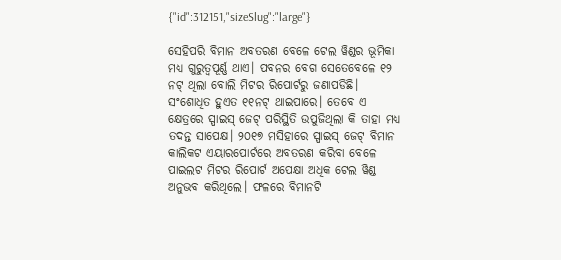{"id":312151,"sizeSlug":"large"}

ସେହିପରି ବିମାନ ଅବତରଣ ବେଳେ ଟେଲ ୱିଣ୍ଡର ଭୂମିକା ମଧ୍ୟ ଗୁରୁତ୍ୱପୂର୍ଣ୍ଣ ଥାଏ। ପବନର ବେଗ ସେତେବେଳେ ୧୨ ନଟ୍‌ ଥିଲା ବୋଲି ମିଟର ରିପୋର୍ଟରୁ ଜଣାପଡିଛି। ସଂଶୋଧିତ ହୁଏତ ୧୧ନଟ୍ ଥାଇପାରେ। ତେବେ ଏ କ୍ଷେତ୍ରରେ ସ୍ପାଇସ୍‌ ଜେଟ୍ ପରିସ୍ଥିତି ଉପୁଜିଥିଲା କି ତାହା ମଧ୍ୟ ତଦନ୍ତ ସାପେକ୍ଷ। ୨୦୧୭ ମସିହାରେ ସ୍ପାଇସ୍ ଜେଟ୍‌ ବିମାନ କାଲିକଟ ଏୟାରପୋର୍ଟରେ ଅବତରଣ କରିବା ବେଳେ ପାଇଲଟ ମିଟର ରିପୋର୍ଟ ଅପେକ୍ଷା ଅଧିକ ଟେଲ ୱିଣ୍ଡ ଅନୁଭବ କରିଥିଲେ। ଫଳରେ ବିମାନଟି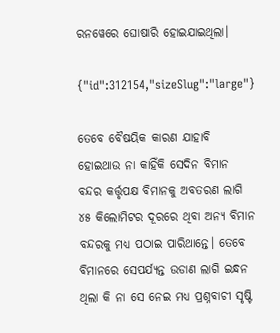ରନୱେରେ ଘୋଷାରି ହୋଇଯାଇଥିଲା।

{"id":312154,"sizeSlug":"large"}

ତେବେ ବୈଷୟିକ କାରଣ ଯାହାବି ହୋଇଥାଉ ନା କାହିଁକି ସେଦିନ ବିମାନ ବନ୍ଦର କର୍ତ୍ତୃପକ୍ଷ ବିମାନକୁ ଅବତରଣ ଲାଗି ୪୫ କିଲୋମିଟର ଦୂରରେ ଥିବା ଅନ୍ୟ ବିମାନ ବନ୍ଦରକୁ ମଧ୍ୟ ପଠାଇ ପାରିଥାନ୍ତେ। ତେବେ ବିମାନରେ ସେପର୍ଯ୍ୟନ୍ତ ଉଡାଣ ଲାଗି ଇନ୍ଧନ ଥିଲା କି ନା ସେ ନେଇ ମଧ୍ୟ ପ୍ରଶ୍ନବାଚୀ ସୃଷ୍ଟି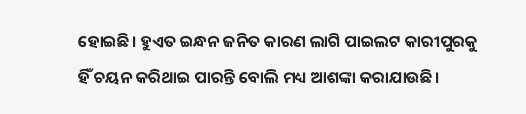ହୋଇଛି। ହୁଏତ ଇନ୍ଧନ ଜନିତ କାରଣ ଲାଗି ପାଇଲଟ କାରୀପୁରକୁ ହିଁ ଚୟନ କରିଥାଇ ପାରନ୍ତି ବୋଲି ମଧ୍ୟ ଆଶଙ୍କା କରାଯାଉଛି।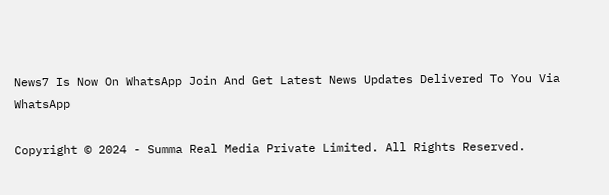News7 Is Now On WhatsApp Join And Get Latest News Updates Delivered To You Via WhatsApp

Copyright © 2024 - Summa Real Media Private Limited. All Rights Reserved.